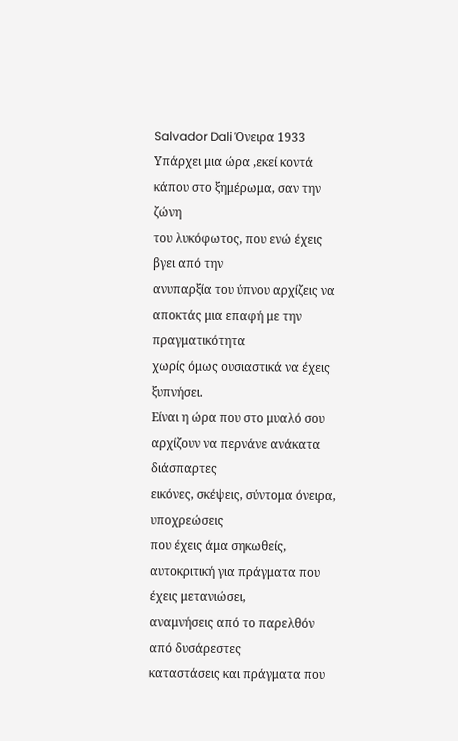Salvador Dali Όνειρα 1933
Υπάρχει μια ώρα ,εκεί κοντά κάπου στο ξημέρωμα, σαν την ζώνη
του λυκόφωτος, που ενώ έχεις βγει από την
ανυπαρξία του ύπνου αρχίζεις να αποκτάς μια επαφή με την πραγματικότητα
χωρίς όμως ουσιαστικά να έχεις ξυπνήσει.
Είναι η ώρα που στο μυαλό σου αρχίζουν να περνάνε ανάκατα διάσπαρτες
εικόνες, σκέψεις, σύντομα όνειρα, υποχρεώσεις
που έχεις άμα σηκωθείς, αυτοκριτική για πράγματα που έχεις μετανιώσει,
αναμνήσεις από το παρελθόν από δυσάρεστες
καταστάσεις και πράγματα που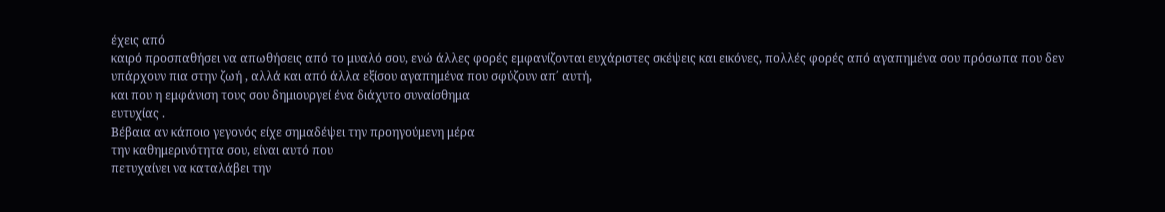έχεις από
καιρό προσπαθήσει να απωθήσεις από το μυαλό σου, ενώ άλλες φορές εμφανίζονται ευχάριστες σκέψεις και εικόνες, πολλές φορές από αγαπημένα σου πρόσωπα που δεν
υπάρχουν πια στην ζωή , αλλά και από άλλα εξίσου αγαπημένα που σφύζουν απ΄ αυτή,
και που η εμφάνιση τους σου δημιουργεί ένα διάχυτο συναίσθημα
ευτυχίας .
Βέβαια αν κάποιο γεγονός είχε σημαδέψει την προηγούμενη μέρα
την καθημερινότητα σου, είναι αυτό που
πετυχαίνει να καταλάβει την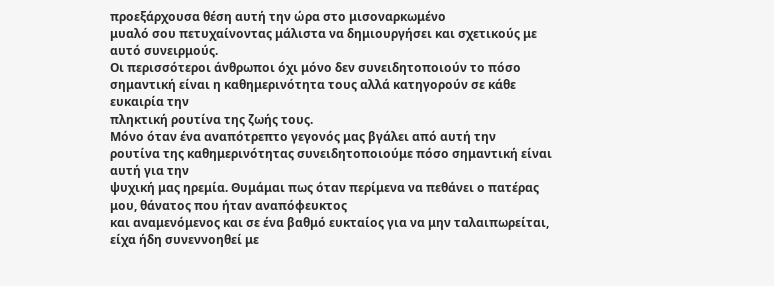προεξάρχουσα θέση αυτή την ώρα στο μισοναρκωμένο
μυαλό σου πετυχαίνοντας μάλιστα να δημιουργήσει και σχετικούς με αυτό συνειρμούς.
Οι περισσότεροι άνθρωποι όχι μόνο δεν συνειδητοποιούν το πόσο
σημαντική είναι η καθημερινότητα τους αλλά κατηγορούν σε κάθε ευκαιρία την
πληκτική ρουτίνα της ζωής τους.
Μόνο όταν ένα αναπότρεπτο γεγονός μας βγάλει από αυτή την
ρουτίνα της καθημερινότητας συνειδητοποιούμε πόσο σημαντική είναι αυτή για την
ψυχική μας ηρεμία. Θυμάμαι πως όταν περίμενα να πεθάνει ο πατέρας μου, θάνατος που ήταν αναπόφευκτος
και αναμενόμενος και σε ένα βαθμό ευκταίος για να μην ταλαιπωρείται, είχα ήδη συνεννοηθεί με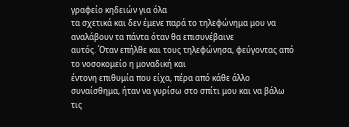γραφείο κηδειών για όλα
τα σχετικά και δεν έμενε παρά το τηλεφώνημα μου να αναλάβουν τα πάντα όταν θα επισυνέβαινε
αυτός. Όταν επήλθε και τους τηλεφώνησα, φεύγοντας από το νοσοκομείο η μοναδική και
έντονη επιθυμία που είχα, πέρα από κάθε άλλο
συναίσθημα, ήταν να γυρίσω στο σπίτι μου και να βάλω τις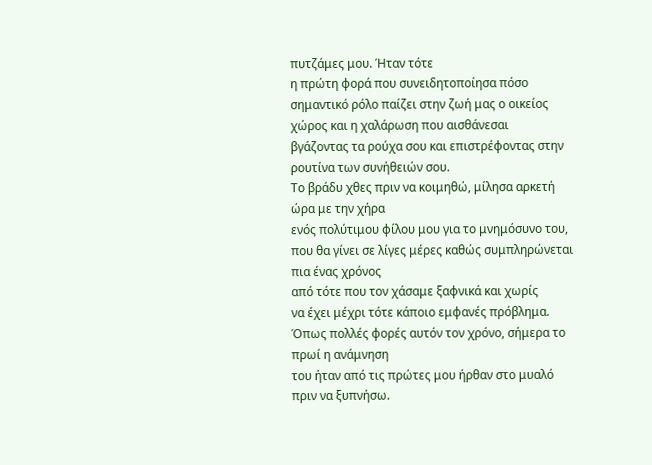πυτζάμες μου. Ήταν τότε
η πρώτη φορά που συνειδητοποίησα πόσο σημαντικό ρόλο παίζει στην ζωή μας ο οικείος χώρος και η χαλάρωση που αισθάνεσαι
βγάζοντας τα ρούχα σου και επιστρέφοντας στην ρουτίνα των συνήθειών σου.
Το βράδυ χθες πριν να κοιμηθώ, μίλησα αρκετή ώρα με την χήρα
ενός πολύτιμου φίλου μου για το μνημόσυνο του, που θα γίνει σε λίγες μέρες καθώς συμπληρώνεται πια ένας χρόνος
από τότε που τον χάσαμε ξαφνικά και χωρίς
να έχει μέχρι τότε κάποιο εμφανές πρόβλημα.
Όπως πολλές φορές αυτόν τον χρόνο, σήμερα το πρωί η ανάμνηση
του ήταν από τις πρώτες μου ήρθαν στο μυαλό
πριν να ξυπνήσω.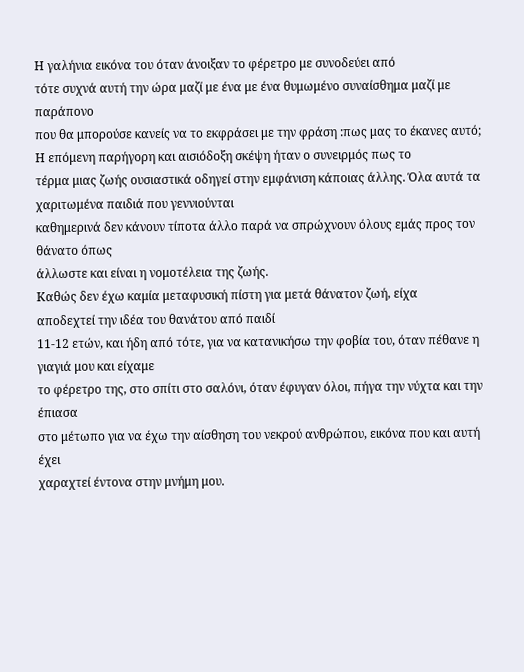Η γαλήνια εικόνα του όταν άνοιξαν το φέρετρο με συνοδεύει από
τότε συχνά αυτή την ώρα μαζί με ένα με ένα θυμωμένο συναίσθημα μαζί με παράπονο
που θα μπορούσε κανείς να το εκφράσει με την φράση :πως μας το έκανες αυτό;
Η επόμενη παρήγορη και αισιόδοξη σκέψη ήταν ο συνειρμός πως το
τέρμα μιας ζωής ουσιαστικά οδηγεί στην εμφάνιση κάποιας άλλης. Όλα αυτά τα χαριτωμένα παιδιά που γεννιούνται
καθημερινά δεν κάνουν τίποτα άλλο παρά να σπρώχνουν όλους εμάς προς τον θάνατο όπως
άλλωστε και είναι η νομοτέλεια της ζωής.
Καθώς δεν έχω καμία μεταφυσική πίστη για μετά θάνατον ζωή, είχα
αποδεχτεί την ιδέα του θανάτου από παιδί
11-12 ετών, και ήδη από τότε, για να κατανικήσω την φοβία του, όταν πέθανε η γιαγιά μου και είχαμε
το φέρετρο της, στο σπίτι στο σαλόνι, όταν έφυγαν όλοι, πήγα την νύχτα και την έπιασα
στο μέτωπο για να έχω την αίσθηση του νεκρού ανθρώπου, εικόνα που και αυτή έχει
χαραχτεί έντονα στην μνήμη μου.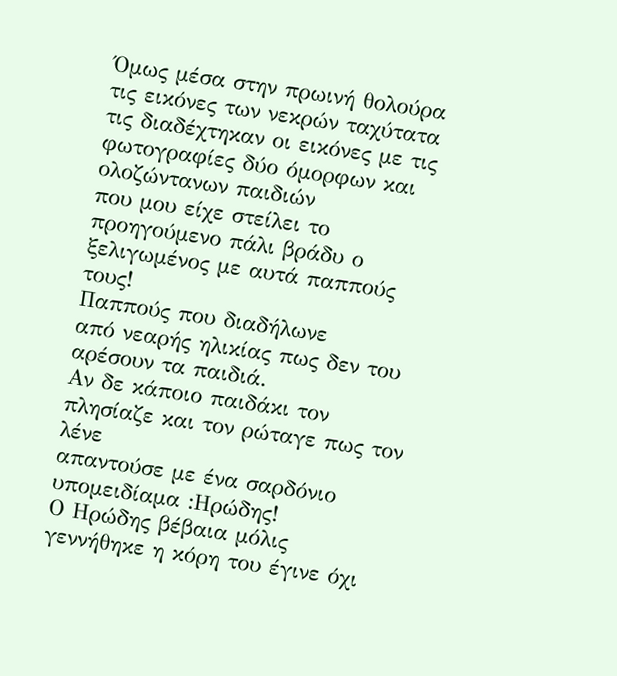Όμως μέσα στην πρωινή θολούρα τις εικόνες των νεκρών ταχύτατα
τις διαδέχτηκαν οι εικόνες με τις φωτογραφίες δύο όμορφων και ολοζώντανων παιδιών
που μου είχε στείλει το προηγούμενο πάλι βράδυ ο ξελιγωμένος με αυτά παππούς τους!
Παππούς που διαδήλωνε
από νεαρής ηλικίας πως δεν του αρέσουν τα παιδιά.
Αν δε κάποιο παιδάκι τον πλησίαζε και τον ρώταγε πως τον λένε
απαντούσε με ένα σαρδόνιο υπομειδίαμα :Ηρώδης!
Ο Ηρώδης βέβαια μόλις
γεννήθηκε η κόρη του έγινε όχι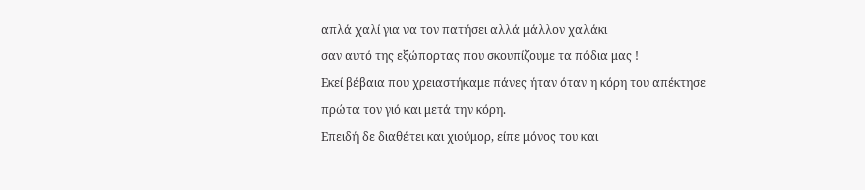απλά χαλί για να τον πατήσει αλλά μάλλον χαλάκι
σαν αυτό της εξώπορτας που σκουπίζουμε τα πόδια μας !
Εκεί βέβαια που χρειαστήκαμε πάνες ήταν όταν η κόρη του απέκτησε
πρώτα τον γιό και μετά την κόρη.
Επειδή δε διαθέτει και χιούμορ, είπε μόνος του και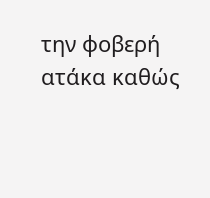την φοβερή
ατάκα καθώς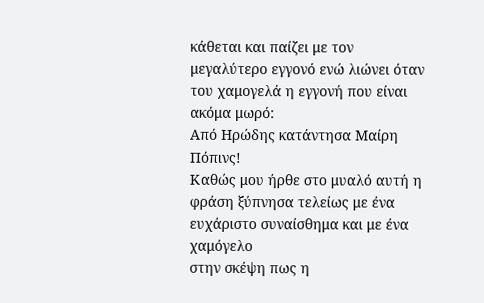κάθεται και παίζει με τον μεγαλύτερο εγγονό ενώ λιώνει όταν του χαμογελά η εγγονή που είναι
ακόμα μωρό:
Από Ηρώδης κατάντησα Μαίρη Πόπινς!
Καθώς μου ήρθε στο μυαλό αυτή η φράση ξύπνησα τελείως με ένα
ευχάριστο συναίσθημα και με ένα χαμόγελο
στην σκέψη πως η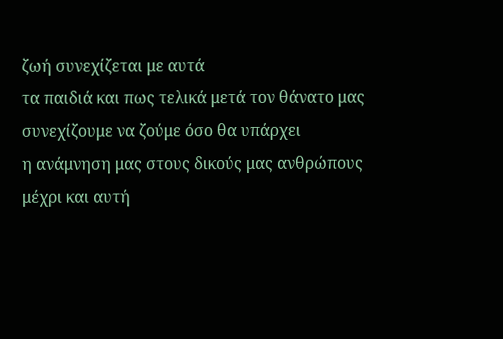ζωή συνεχίζεται με αυτά
τα παιδιά και πως τελικά μετά τον θάνατο μας συνεχίζουμε να ζούμε όσο θα υπάρχει
η ανάμνηση μας στους δικούς μας ανθρώπους
μέχρι και αυτή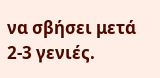να σβήσει μετά 2-3 γενιές.